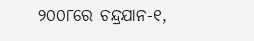୨୦୦୮ରେ ଚନ୍ଦ୍ରଯାନ-୧,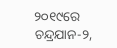୨୦୧୯ରେ ଚନ୍ଦ୍ରଯାନ-୨,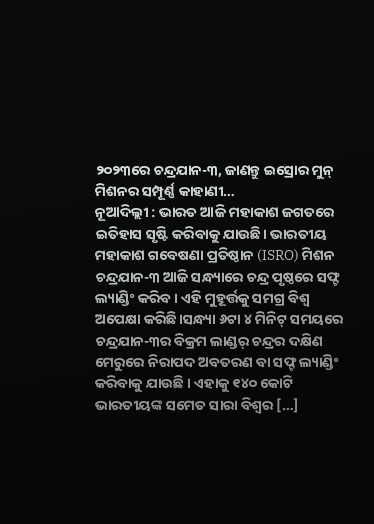୨୦୨୩ରେ ଚନ୍ଦ୍ରଯାନ-୩, ଜାଣନ୍ତୁ ଇସ୍ରୋର ମୁନ୍ ମିଶନର ସମ୍ପୂର୍ଣ୍ଣ କାହାଣୀ…
ନୂଆଦିଲ୍ଲୀ : ଭାରତ ଆଜି ମହାକାଶ ଜଗତରେ ଇତିହାସ ସୃଷ୍ଟି କରିବାକୁ ଯାଉଛି। ଭାରତୀୟ ମହାକାଶ ଗବେଷଣା ପ୍ରତିଷ୍ଠାନ (ISRO) ମିଶନ ଚନ୍ଦ୍ରଯାନ-୩ ଆଜି ସନ୍ଧ୍ୟାରେ ଚନ୍ଦ୍ର ପୃଷ୍ଠରେ ସଫ୍ଟ ଲ୍ୟାଣ୍ଡିଂ କରିବ। ଏହି ମୁହୂର୍ତ୍ତକୁ ସମଗ୍ର ବିଶ୍ୱ ଅପେକ୍ଷା କରିଛି।ସନ୍ଧ୍ୟା ୬ଟା ୪ ମିନିଟ୍ ସମୟରେ ଚନ୍ଦ୍ରଯାନ-୩ର ବିକ୍ରମ ଲାଣ୍ଡର୍ ଚନ୍ଦ୍ରର ଦକ୍ଷିଣ ମେରୁରେ ନିରାପଦ ଅବତରଣ ବା ସଫ୍ଟ ଲ୍ୟାଣ୍ଡିଂ କରିବାକୁ ଯାଉଛି । ଏହାକୁ ୧୪୦ କୋଟି ଭାରତୀୟଙ୍କ ସମେତ ସାରା ବିଶ୍ବର […]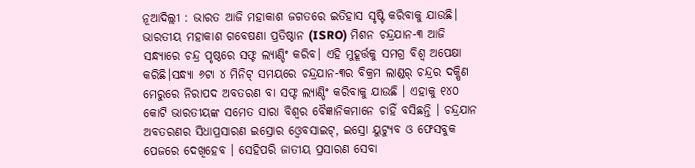ନୂଆଦିଲ୍ଲୀ : ଭାରତ ଆଜି ମହାକାଶ ଜଗତରେ ଇତିହାସ ସୃଷ୍ଟି କରିବାକୁ ଯାଉଛି। ଭାରତୀୟ ମହାକାଶ ଗବେଷଣା ପ୍ରତିଷ୍ଠାନ (ISRO) ମିଶନ ଚନ୍ଦ୍ରଯାନ-୩ ଆଜି ସନ୍ଧ୍ୟାରେ ଚନ୍ଦ୍ର ପୃଷ୍ଠରେ ସଫ୍ଟ ଲ୍ୟାଣ୍ଡିଂ କରିବ। ଏହି ମୁହୂର୍ତ୍ତକୁ ସମଗ୍ର ବିଶ୍ୱ ଅପେକ୍ଷା କରିଛି।ସନ୍ଧ୍ୟା ୬ଟା ୪ ମିନିଟ୍ ସମୟରେ ଚନ୍ଦ୍ରଯାନ-୩ର ବିକ୍ରମ ଲାଣ୍ଡର୍ ଚନ୍ଦ୍ରର ଦକ୍ଷିଣ ମେରୁରେ ନିରାପଦ ଅବତରଣ ବା ସଫ୍ଟ ଲ୍ୟାଣ୍ଡିଂ କରିବାକୁ ଯାଉଛି । ଏହାକୁ ୧୪୦ କୋଟି ଭାରତୀୟଙ୍କ ସମେତ ସାରା ବିଶ୍ବର ବୈଜ୍ଞାନିକମାନେ ଚାହିଁ ବସିଛନ୍ତି । ଚନ୍ଦ୍ରଯାନ ଅବତରଣର ସିଧାପ୍ରସାରଣ ଇସ୍ରୋର ଓ୍ବେବସାଇଟ୍, ଇସ୍ରୋ ୟୁଟ୍ୟୁବ ଓ ଫେସବୁକ ପେଜରେ ଦେଖିହେବ । ସେହିପରି ଜାତୀୟ ପ୍ରସାରଣ ସେବା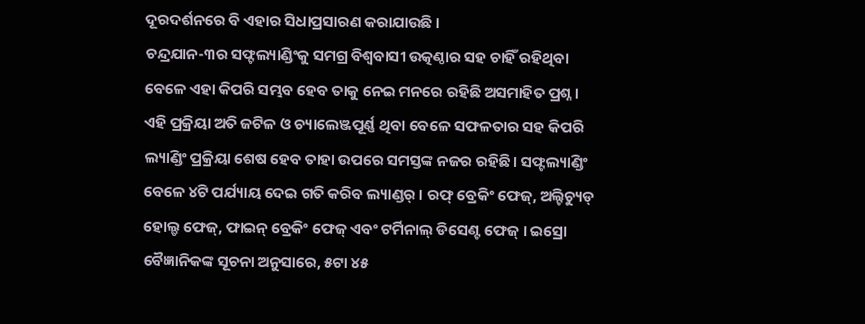ଦୂରଦର୍ଶନରେ ବି ଏହାର ସିଧାପ୍ରସାରଣ କରାଯାଉଛି ।
ଚନ୍ଦ୍ରଯାନ-୩ର ସଫ୍ଟଲ୍ୟାଣ୍ଡିଂକୁ ସମଗ୍ର ବିଶ୍ୱବାସୀ ଉତ୍କଣ୍ଠାର ସହ ଚାହିଁ ରହିଥିବା ବେଳେ ଏହା କିପରି ସମ୍ଭବ ହେବ ତାକୁ ନେଇ ମନରେ ରହିଛି ଅସମାହିତ ପ୍ରଶ୍ନ । ଏହି ପ୍ରକ୍ରିୟା ଅତି ଜଟିଳ ଓ ଚ୍ୟାଲେଞ୍ଜପୂର୍ଣ୍ଣ ଥିବା ବେଳେ ସଫଳତାର ସହ କିପରି ଲ୍ୟାଣ୍ଡିଂ ପ୍ରକ୍ରିୟା ଶେଷ ହେବ ତାହା ଉପରେ ସମସ୍ତଙ୍କ ନଜର ରହିଛି। ସଫ୍ଟଲ୍ୟାଣ୍ଡିଂ ବେଳେ ୪ଟି ପର୍ଯ୍ୟାୟ ଦେଇ ଗତି କରିବ ଲ୍ୟାଣ୍ଡର୍ । ରଫ୍ ବ୍ରେକିଂ ଫେଜ୍, ଅଲ୍ଟିଚ୍ୟୁଡ୍ ହୋଲ୍ଡ ଫେଜ୍, ଫାଇନ୍ ବ୍ରେକିଂ ଫେଜ୍ ଏବଂ ଟର୍ମିନାଲ୍ ଡିସେଣ୍ଟ ଫେଜ୍ । ଇସ୍ରୋ ବୈଜ୍ଞାନିକଙ୍କ ସୂଚନା ଅନୁସାରେ, ୫ଟା ୪୫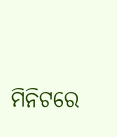ମିନିଟରେ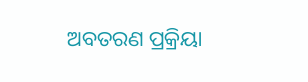ଅବତରଣ ପ୍ରକ୍ରିୟା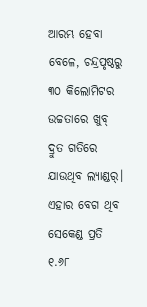ଆରମ୍ଭ ହେବା ବେଳେ, ଚନ୍ଦ୍ରପୃଷ୍ଠରୁ ୩୦ କିଲୋମିଟର ଉଚ୍ଚତାରେ ଖୁବ୍ ଦ୍ରୁତ ଗତିରେ ଯାଉଥିବ ଲ୍ୟାଣ୍ଡର୍। ଏହାର ବେଗ ଥିବ ସେକେଣ୍ଡ ପ୍ରତି ୧.୬୮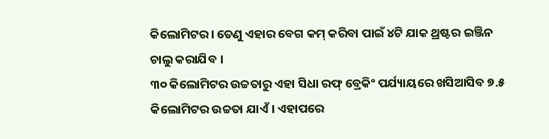କିଲୋମିଟର। ତେଣୁ ଏହାର ବେଗ କମ୍ କରିବା ପାଇଁ ୪ଟି ଯାକ ଥ୍ରଷ୍ଟର ଇଞ୍ଜିନ ଚାଲୁ କରାଯିବ ।
୩୦ କିଲୋମିଟର ଉଚ୍ଚତାରୁ ଏହା ସିଧା ରଫ୍ ବ୍ରେକିଂ ପର୍ଯ୍ୟାୟରେ ଖସିଆସିବ ୭.୫ କିଲୋମିଟର ଉଚ୍ଚତା ଯାଏଁ। ଏହାପରେ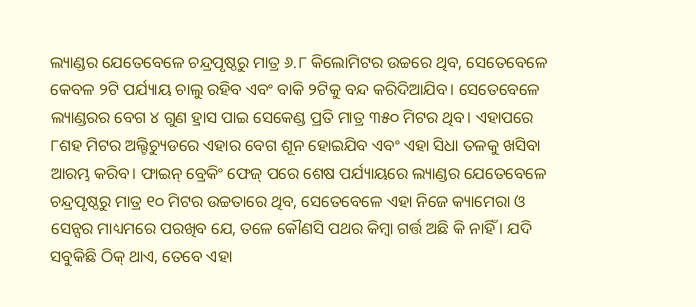ଲ୍ୟାଣ୍ଡର ଯେତେବେଳେ ଚନ୍ଦ୍ରପୃଷ୍ଠରୁ ମାତ୍ର ୬.୮ କିଲୋମିଟର ଉଚ୍ଚରେ ଥିବ, ସେତେବେଳେ କେବଳ ୨ଟି ପର୍ଯ୍ୟାୟ ଚାଲୁ ରହିବ ଏବଂ ବାକି ୨ଟିକୁ ବନ୍ଦ କରିଦିଆଯିବ। ସେତେବେଳେ ଲ୍ୟାଣ୍ଡରର ବେଗ ୪ ଗୁଣ ହ୍ରାସ ପାଇ ସେକେଣ୍ଡ ପ୍ରତି ମାତ୍ର ୩୫୦ ମିଟର ଥିବ। ଏହାପରେ ୮ଶହ ମିଟର ଅଲ୍ଟିଚ୍ୟୁଡରେ ଏହାର ବେଗ ଶୂନ ହୋଇଯିବ ଏବଂ ଏହା ସିଧା ତଳକୁ ଖସିବା ଆରମ୍ଭ କରିବ। ଫାଇନ୍ ବ୍ରେକିଂ ଫେଜ୍ ପରେ ଶେଷ ପର୍ଯ୍ୟାୟରେ ଲ୍ୟାଣ୍ଡର ଯେତେବେଳେ ଚନ୍ଦ୍ରପୃଷ୍ଠରୁ ମାତ୍ର ୧୦ ମିଟର ଉଚ୍ଚତାରେ ଥିବ, ସେତେବେଳେ ଏହା ନିଜେ କ୍ୟାମେରା ଓ ସେନ୍ସର ମାଧ୍ୟମରେ ପରଖିବ ଯେ, ତଳେ କୌଣସି ପଥର କିମ୍ବା ଗର୍ତ୍ତ ଅଛି କି ନାହିଁ । ଯଦି ସବୁକିଛି ଠିକ୍ ଥାଏ, ତେବେ ଏହା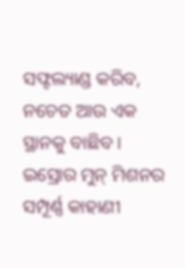ସଫ୍ଟଲ୍ୟାଣ୍ଡ କରିବ, ନଚେତ ଆଉ ଏକ ସ୍ଥାନକୁ ବାଛିବ ।
ଇସ୍ରୋର ମୁନ୍ ମିଶନର ସମ୍ପୂର୍ଣ୍ଣ କାହାଣୀ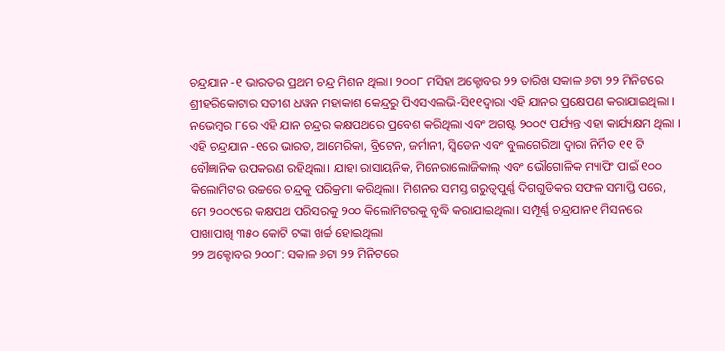ଚନ୍ଦ୍ରଯାନ -୧ ଭାରତର ପ୍ରଥମ ଚନ୍ଦ୍ର ମିଶନ ଥିଲା। ୨୦୦୮ ମସିହା ଅକ୍ଟୋବର ୨୨ ତାରିଖ ସକାଳ ୬ଟା ୨୨ ମିନିଟରେ ଶ୍ରୀହରିକୋଟାର ସତୀଶ ଧୱନ ମହାକାଶ କେନ୍ଦ୍ରରୁ ପିଏସଏଲଭି-ସି୧୧ଦ୍ୱାରା ଏହି ଯାନର ପ୍ରକ୍ଷେପଣ କରାଯାଇଥିଲା । ନଭେମ୍ବର ୮ରେ ଏହି ଯାନ ଚନ୍ଦ୍ରର କକ୍ଷପଥରେ ପ୍ରବେଶ କରିଥିଲା ଏବଂ ଅଗଷ୍ଟ ୨୦୦୯ ପର୍ଯ୍ୟନ୍ତ ଏହା କାର୍ଯ୍ୟକ୍ଷମ ଥିଲା । ଏହି ଚନ୍ଦ୍ରଯାନ -୧ରେ ଭାରତ, ଆମେରିକା, ବ୍ରିଟେନ, ଜର୍ମାନୀ, ସ୍ୱିଡେନ ଏବଂ ବୁଲଗେରିଆ ଦ୍ବାରା ନିର୍ମିତ ୧୧ ଟି ବୌଜ୍ଞାନିକ ଉପକରଣ ରହିଥିଲା। ଯାହା ରାସାୟନିକ, ମିନେରାଲୋଜିକାଲ୍ ଏବଂ ଭୌଗୋଳିକ ମ୍ୟାପିଂ ପାଇଁ ୧୦୦ କିଲୋମିଟର ଉଚ୍ଚରେ ଚନ୍ଦ୍ରକୁ ପରିକ୍ରମା କରିଥିଲା। ମିଶନର ସମସ୍ତ ଗରୁତ୍ବପୁର୍ଣ୍ଣ ଦିଗଗୁଡିକର ସଫଳ ସମାପ୍ତି ପରେ, ମେ ୨୦୦୯ରେ କକ୍ଷପଥ ପରିସରକୁ ୨୦୦ କିଲୋମିଟରକୁ ବୃଦ୍ଧି କରାଯାଇଥିଲା। ସମ୍ପୂର୍ଣ୍ଣ ଚନ୍ଦ୍ରଯାନ୧ ମିସନରେ ପାଖାପାଖି ୩୫୦ କୋଟି ଟଙ୍କା ଖର୍ଚ୍ଚ ହୋଇଥିଲା
୨୨ ଅକ୍ଟୋବର ୨୦୦୮: ସକାଳ ୬ଟା ୨୨ ମିନିଟରେ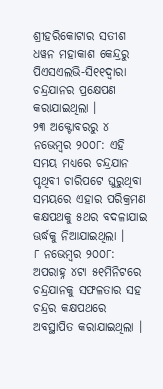ଶ୍ରୀହରିକୋଟାର ସତୀଶ ଧୱନ ମହାକାଶ କେନ୍ଦ୍ରରୁ ପିଏସଏଲଭି-ସି୧୧ଦ୍ୱାରା ଚନ୍ଦ୍ରଯାନର ପ୍ରକ୍ଷେପଣ କରାଯାଇଥିଲା ।
୨୩ ଅକ୍ଟୋବରରୁ ୪ ନଭେମ୍ବର ୨୦୦୮: ଏହି ସମୟ ମଧ୍ୟରେ ଚନ୍ଦ୍ରଯାନ ପୃଥିବୀ ଚାରିପଟେ ଘୁରୁଥିବା ସମୟରେ ଏହାର ପରିକ୍ରମଣ କକ୍ଷପଥକୁ ୫ଥର ବଦଳାଯାଇ ଊର୍ଦ୍ଧକୁ ନିଆଯାଇଥିଲା ।
୮ ନଭେମ୍ବର ୨୦୦୮: ଅପରାହ୍ନ ୪ଟା ୫୧ମିନିଟରେ ଚନ୍ଦ୍ରଯାନକୁ ସଫଳତାର ସହ ଚନ୍ଦ୍ରର କକ୍ଷପଥରେ ଅବସ୍ଥାପିତ କରାଯାଇଥିଲା ।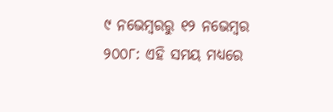୯ ନଭେମ୍ବରରୁ ୧୨ ନଭେମ୍ବର ୨୦୦୮: ଏହି ସମୟ ମଧ୍ୟରେ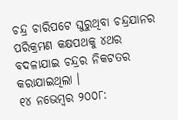ଚନ୍ଦ୍ର ଚାରିପଟେ ଘୁରୁଥିବା ଚନ୍ଦ୍ରଯାନର ପରିକ୍ରମଣ କକ୍ଷପଥକୁ ୪ଥର ବଦଳାଯାଇ ଚନ୍ଦ୍ରର ନିକଟତର କରାଯାଇଥିଲା ।
୧୪ ନଭେମ୍ବର ୨୦୦୮: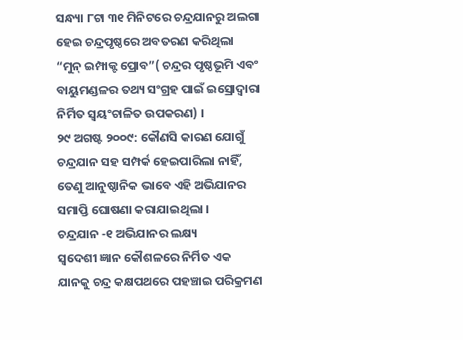ସନ୍ଧ୍ୟା ୮ଟା ୩୧ ମିନିଟରେ ଚନ୍ଦ୍ରଯାନରୁ ଅଲଗା ହେଇ ଚନ୍ଦ୍ରପୃଷ୍ଠରେ ଅବତରଣ କରିଥିଲା “ମୁନ୍ ଇମ୍ପାକ୍ଟ ପ୍ରୋବ”( ଚନ୍ଦ୍ରର ପୃଷ୍ଠଭୂମି ଏବଂ ବାୟୁମଣ୍ଡଳର ତଥ୍ୟ ସଂଗ୍ରହ ପାଇଁ ଇସ୍ରୋଦ୍ୱାରା ନିର୍ମିତ ସ୍ୱୟଂଚାଳିତ ଉପକରଣ) ।
୨୯ ଅଗଷ୍ଟ ୨୦୦୯: କୌଣସି କାରଣ ଯୋଗୁଁ ଚନ୍ଦ୍ରଯାନ ସହ ସମ୍ପର୍କ ହେଇପାରିଲା ନାହିଁ, ତେଣୁ ଆନୁଷ୍ଠାନିକ ଭାବେ ଏହି ଅଭିଯାନର ସମାପ୍ତି ଘୋଷଣା କରାଯାଇଥିଲା ।
ଚନ୍ଦ୍ରଯାନ -୧ ଅଭିଯାନର ଲକ୍ଷ୍ୟ
ସ୍ୱଦେଶୀ ଜ୍ଞାନ କୌଶଳରେ ନିର୍ମିତ ଏକ ଯାନକୁ ଚନ୍ଦ୍ର କକ୍ଷପଥରେ ପହଞ୍ଚାଇ ପରିକ୍ରମଣ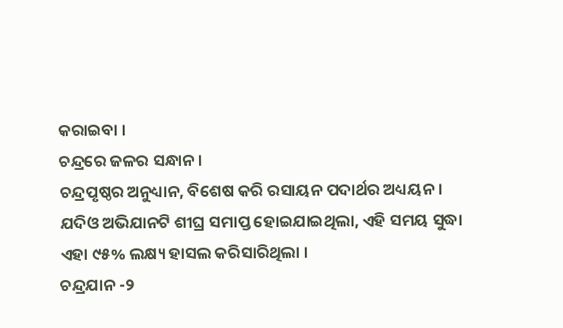କରାଇବା ।
ଚନ୍ଦ୍ରରେ ଜଳର ସନ୍ଧାନ ।
ଚନ୍ଦ୍ରପୃଷ୍ଠର ଅନୁଧ୍ୟାନ, ବିଶେଷ କରି ରସାୟନ ପଦାର୍ଥର ଅଧ୍ୟୟନ ।
ଯଦିଓ ଅଭିଯାନଟି ଶୀଘ୍ର ସମାପ୍ତ ହୋଇଯାଇଥିଲା, ଏହି ସମୟ ସୁଦ୍ଧା ଏହା ୯୫% ଲକ୍ଷ୍ୟ ହାସଲ କରିସାରିଥିଲା ।
ଚନ୍ଦ୍ରଯାନ -୨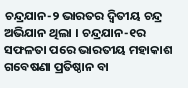ଚନ୍ଦ୍ରଯାନ-୨ ଭାରତର ଦ୍ୱିତୀୟ ଚନ୍ଦ୍ର ଅଭିଯାନ ଥିଲା । ଚନ୍ଦ୍ରଯାନ-୧ର ସଫଳତା ପରେ ଭାରତୀୟ ମହାକାଶ ଗବେଷଣା ପ୍ରତିଷ୍ଠାନ ବା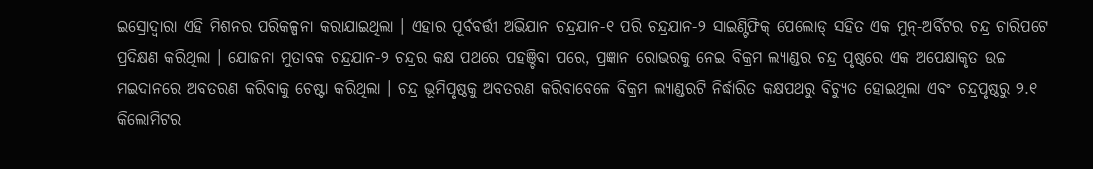ଇସ୍ରୋଦ୍ୱାରା ଏହି ମିଶନର ପରିକଳ୍ପନା କରାଯାଇଥିଲା । ଏହାର ପୂର୍ବବର୍ତ୍ତୀ ଅଭିଯାନ ଚନ୍ଦ୍ରଯାନ-୧ ପରି ଚନ୍ଦ୍ରଯାନ-୨ ସାଇଣ୍ଟିଫିକ୍ ପେଲୋଡ୍ ସହିତ ଏକ ମୁନ୍-ଅର୍ବିଟର ଚନ୍ଦ୍ର ଚାରିପଟେ ପ୍ରଦିକ୍ଷଣ କରିଥିଲା । ଯୋଜନା ମୁତାବକ ଚନ୍ଦ୍ରଯାନ-୨ ଚନ୍ଦ୍ରର କକ୍ଷ ପଥରେ ପହଞ୍ଚିବା ପରେ, ପ୍ରଜ୍ଞାନ ରୋଭରକୁ ନେଇ ବିକ୍ରମ ଲ୍ୟାଣ୍ଡର ଚନ୍ଦ୍ର ପୃଷ୍ଠରେ ଏକ ଅପେକ୍ଷାକୃତ ଉଚ୍ଚ ମଇଦାନରେ ଅବତରଣ କରିବାକୁ ଚେଷ୍ଟା କରିଥିଲା । ଚନ୍ଦ୍ର ଭୂମିପୃଷ୍ଠକୁ ଅବତରଣ କରିବାବେଳେ ବିକ୍ରମ ଲ୍ୟାଣ୍ଡରଟି ନିର୍ଦ୍ଧାରିତ କକ୍ଷପଥରୁ ବିଚ୍ୟୁତ ହୋଇଥିଲା ଏବଂ ଚନ୍ଦ୍ରପୃଷ୍ଠରୁ ୨.୧ କିଲୋମିଟର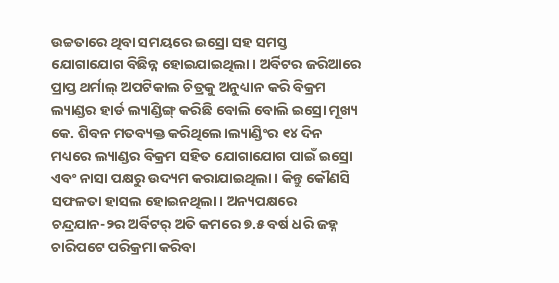ଉଚ୍ଚତାରେ ଥିବା ସମୟରେ ଇସ୍ରୋ ସହ ସମସ୍ତ ଯୋଗାଯୋଗ ବିଛିନ୍ନ ହୋଇଯାଇଥିଲା। ଅର୍ବିଟର ଜରିଆରେ ପ୍ରାପ୍ତ ଥର୍ମାଲ୍ ଅପଟିକାଲ ଚିତ୍ରକୁ ଅନୁଧ୍ୟାନ କରି ବିକ୍ରମ ଲ୍ୟାଣ୍ଡର ହାର୍ଡ ଲ୍ୟାଣ୍ଡିଙ୍ଗ୍ କରିଛି ବୋଲି ବୋଲି ଇସ୍ରୋ ମୂଖ୍ୟ କେ. ଶିବନ ମତବ୍ୟକ୍ତ କରିଥିଲେ।ଲ୍ୟାଣ୍ଡିଂର ୧୪ ଦିନ ମଧ୍ୟରେ ଲ୍ୟାଣ୍ଡର ବିକ୍ରମ ସହିତ ଯୋଗାଯୋଗ ପାଇଁ ଇସ୍ରୋ ଏବଂ ନାସା ପକ୍ଷରୁ ଉଦ୍ୟମ କରାଯାଇଥିଲା। କିନ୍ତୁ କୌଣସି ସଫଳତା ହାସଲ ହୋଇନଥିଲା। ଅନ୍ୟପକ୍ଷରେ ଚନ୍ଦ୍ରଯାନ-୨ର ଅର୍ବିଟର୍ ଅତି କମରେ ୭.୫ ବର୍ଷ ଧରି ଜହ୍ନ ଚାରିପଟେ ପରିକ୍ରମା କରିବା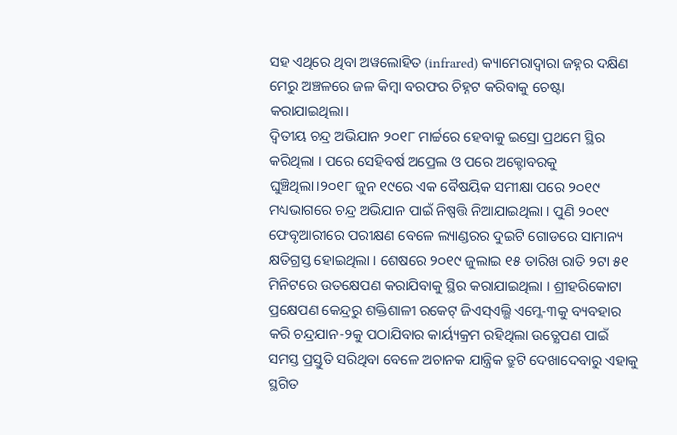ସହ ଏଥିରେ ଥିବା ଅୱଲୋହିତ (infrared) କ୍ୟାମେରାଦ୍ୱାରା ଜହ୍ନର ଦକ୍ଷିଣ ମେରୁ ଅଞ୍ଚଳରେ ଜଳ କିମ୍ବା ବରଫର ଚିହ୍ନଟ କରିବାକୁ ଚେଷ୍ଟା କରାଯାଇଥିଲା।
ଦ୍ୱିତୀୟ ଚନ୍ଦ୍ର ଅଭିଯାନ ୨୦୧୮ ମାର୍ଚ୍ଚରେ ହେବାକୁ ଇସ୍ରୋ ପ୍ରଥମେ ସ୍ଥିର କରିଥିଲା । ପରେ ସେହିବର୍ଷ ଅପ୍ରେଲ ଓ ପରେ ଅକ୍ଟୋବରକୁ ଘୁଞ୍ଚିଥିଲା।୨୦୧୮ ଜୁନ ୧୯ରେ ଏକ ବୈଷୟିକ ସମୀକ୍ଷା ପରେ ୨୦୧୯ ମଧ୍ୟଭାଗରେ ଚନ୍ଦ୍ର ଅଭିଯାନ ପାଇଁ ନିଷ୍ପତ୍ତି ନିଆଯାଇଥିଲା । ପୁଣି ୨୦୧୯ ଫେବୃଆରୀରେ ପରୀକ୍ଷଣ ବେଳେ ଲ୍ୟାଣ୍ଡରର ଦୁଇଟି ଗୋଡରେ ସାମାନ୍ୟ କ୍ଷତିଗ୍ରସ୍ତ ହୋଇଥିଲା । ଶେଷରେ ୨୦୧୯ ଜୁଲାଇ ୧୫ ତାରିଖ ରାତି ୨ଟା ୫୧ ମିନିଟରେ ଉତକ୍ଷେପଣ କରାଯିବାକୁ ସ୍ଥିର କରାଯାଇଥିଲା । ଶ୍ରୀହରିକୋଟା ପ୍ରକ୍ଷେପଣ କେନ୍ଦ୍ରରୁ ଶକ୍ତିଶାଳୀ ରକେଟ୍ ଜିଏସ୍ଏଲ୍ଭି ଏମ୍କେ-୩କୁ ବ୍ୟବହାର କରି ଚନ୍ଦ୍ରଯାନ-୨କୁ ପଠାଯିବାର କାର୍ୟ୍ୟକ୍ରମ ରହିଥିଲା ଉତ୍କ୍ଷେପଣ ପାଇଁ ସମସ୍ତ ପ୍ରସ୍ତୁତି ସରିଥିବା ବେଳେ ଅଚାନକ ଯାନ୍ତ୍ରିକ ତ୍ରୁଟି ଦେଖାଦେବାରୁ ଏହାକୁ ସ୍ଥଗିତ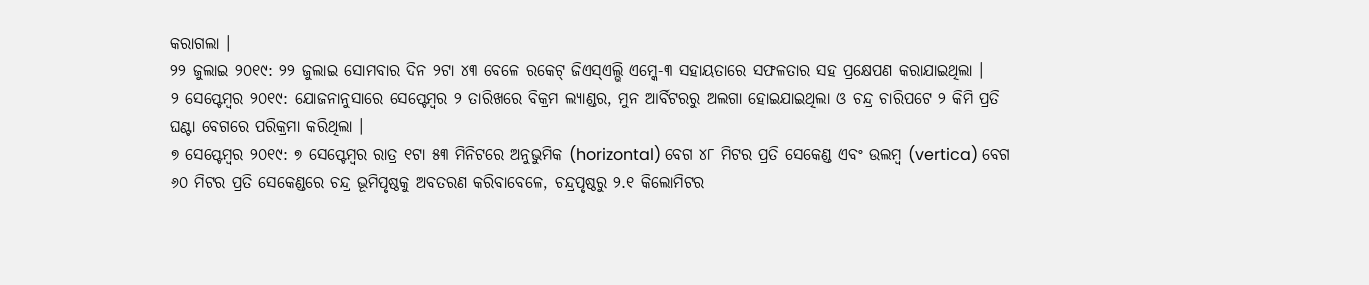କରାଗଲା ।
୨୨ ଜୁଲାଇ ୨୦୧୯: ୨୨ ଜୁଲାଇ ସୋମବାର ଦିନ ୨ଟା ୪୩ ବେଳେ ରକେଟ୍ ଜିଏସ୍ଏଲ୍ଭି ଏମ୍କେ-୩ ସହାୟତାରେ ସଫଳତାର ସହ ପ୍ରକ୍ଷେପଣ କରାଯାଇଥିଲା ।
୨ ସେପ୍ଟେମ୍ବର ୨୦୧୯: ଯୋଜନାନୁସାରେ ସେପ୍ଟେମ୍ବର ୨ ତାରିଖରେ ବିକ୍ରମ ଲ୍ୟାଣ୍ଡର, ମୁନ ଆର୍ବିଟରରୁ ଅଲଗା ହୋଇଯାଇଥିଲା ଓ ଚନ୍ଦ୍ର ଚାରିପଟେ ୨ କିମି ପ୍ରତି ଘଣ୍ଟା ବେଗରେ ପରିକ୍ରମା କରିଥିଲା ।
୭ ସେପ୍ଟେମ୍ବର ୨୦୧୯: ୭ ସେପ୍ଟେମ୍ବର ରାତ୍ର ୧ଟା ୫୩ ମିନିଟରେ ଅନୁଭୁମିକ (horizontal) ବେଗ ୪୮ ମିଟର ପ୍ରତି ସେକେଣ୍ଡ ଏବଂ ଉଲମ୍ବ (vertica) ବେଗ ୬୦ ମିଟର ପ୍ରତି ସେକେଣ୍ଡରେ ଚନ୍ଦ୍ର ଭୂମିପୃଷ୍ଠକୁ ଅବତରଣ କରିବାବେଳେ, ଚନ୍ଦ୍ରପୃଷ୍ଠରୁ ୨.୧ କିଲୋମିଟର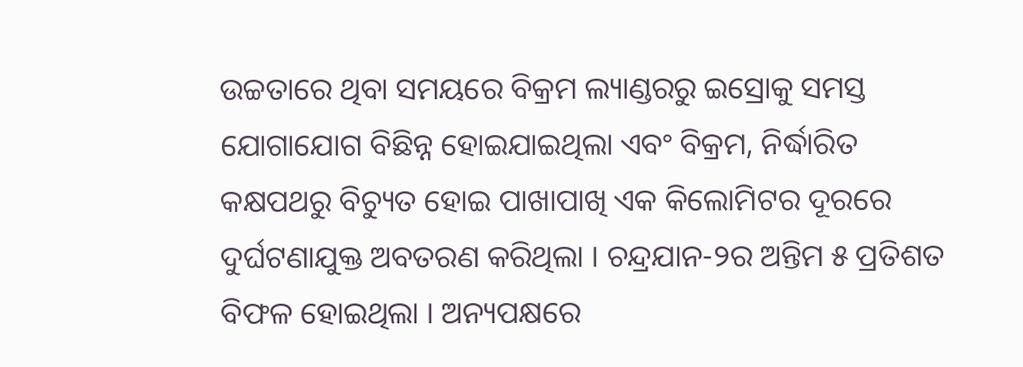ଉଚ୍ଚତାରେ ଥିବା ସମୟରେ ବିକ୍ରମ ଲ୍ୟାଣ୍ଡରରୁ ଇସ୍ରୋକୁ ସମସ୍ତ ଯୋଗାଯୋଗ ବିଛିନ୍ନ ହୋଇଯାଇଥିଲା ଏବଂ ବିକ୍ରମ, ନିର୍ଦ୍ଧାରିତ କକ୍ଷପଥରୁ ବିଚ୍ୟୁତ ହୋଇ ପାଖାପାଖି ଏକ କିଲୋମିଟର ଦୂରରେ ଦୁର୍ଘଟଣାଯୁକ୍ତ ଅବତରଣ କରିଥିଲା । ଚନ୍ଦ୍ରଯାନ-୨ର ଅନ୍ତିମ ୫ ପ୍ରତିଶତ ବିଫଳ ହୋଇଥିଲା । ଅନ୍ୟପକ୍ଷରେ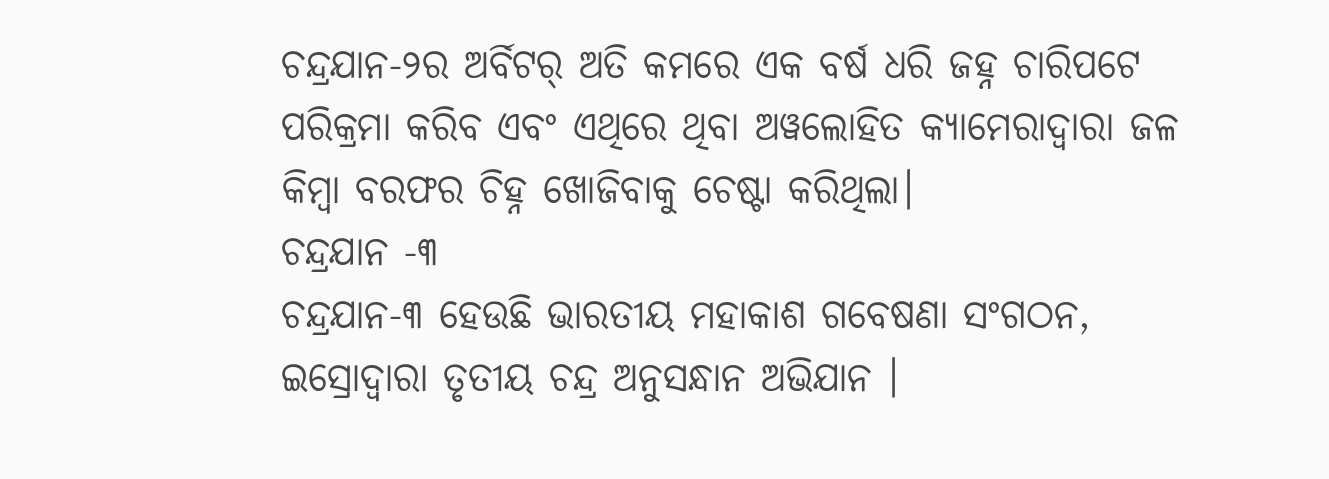ଚନ୍ଦ୍ରଯାନ-୨ର ଅର୍ବିଟର୍ ଅତି କମରେ ଏକ ବର୍ଷ ଧରି ଜହ୍ନ ଚାରିପଟେ ପରିକ୍ରମା କରିବ ଏବଂ ଏଥିରେ ଥିବା ଅୱଲୋହିତ କ୍ୟାମେରାଦ୍ୱାରା ଜଳ କିମ୍ବା ବରଫର ଚିହ୍ନ ଖୋଜିବାକୁ ଚେଷ୍ଟା କରିଥିଲା।
ଚନ୍ଦ୍ରଯାନ -୩
ଚନ୍ଦ୍ରଯାନ-୩ ହେଉଛି ଭାରତୀୟ ମହାକାଶ ଗବେଷଣା ସଂଗଠନ, ଇସ୍ରୋଦ୍ୱାରା ତୃତୀୟ ଚନ୍ଦ୍ର ଅନୁସନ୍ଧାନ ଅଭିଯାନ ।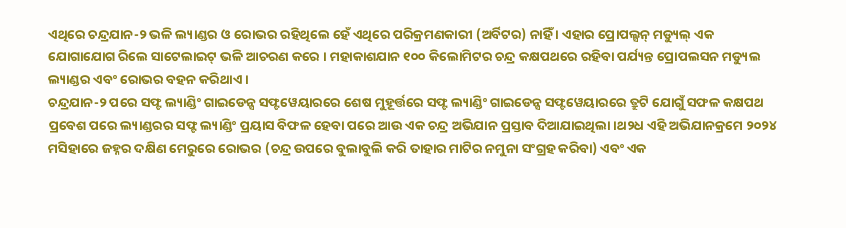ଏଥିରେ ଚନ୍ଦ୍ରଯାନ-୨ ଭଳି ଲ୍ୟାଣ୍ଡର ଓ ରୋଭର ରହିଥିଲେ ହେଁ ଏଥିରେ ପରିକ୍ରମଣକାରୀ (ଅର୍ବିଟର) ନାହିଁ । ଏହାର ପ୍ରୋପଲ୍ସନ୍ ମଡ୍ୟୁଲ୍ ଏକ ଯୋଗାଯୋଗ ରିଲେ ସାଟେଲାଇଟ୍ ଭଳି ଆଚରଣ କରେ । ମହାକାଶଯାନ ୧୦୦ କିଲୋମିଟର ଚନ୍ଦ୍ର କକ୍ଷପଥରେ ରହିବା ପର୍ଯ୍ୟନ୍ତ ପ୍ରୋପଲସନ ମଡ୍ୟୁଲ ଲ୍ୟାଣ୍ଡର ଏବଂ ରୋଭର ବହନ କରିଥାଏ ।
ଚନ୍ଦ୍ରଯାନ-୨ ପରେ ସଫ୍ଟ ଲ୍ୟାଣ୍ଡିଂ ଗାଇଡେନ୍ସ ସଫ୍ଟୱେୟାରରେ ଶେଷ ମୁହୂର୍ତ୍ତରେ ସଫ୍ଟ ଲ୍ୟାଣ୍ଡିଂ ଗାଇଡେନ୍ସ ସଫ୍ଟୱେୟାରରେ ତ୍ରୁଟି ଯୋଗୁଁ ସଫଳ କକ୍ଷପଥ ପ୍ରବେଶ ପରେ ଲ୍ୟାଣ୍ଡରର ସଫ୍ଟ ଲ୍ୟାଣ୍ଡିଂ ପ୍ରୟାସ ବିଫଳ ହେବା ପରେ ଆଉ ଏକ ଚନ୍ଦ୍ର ଅଭିଯାନ ପ୍ରସ୍ତାବ ଦିଆଯାଇଥିଲା।ଥ୨ଧ ଏହି ଅଭିଯାନକ୍ରମେ ୨୦୨୪ ମସିହାରେ ଜହ୍ନର ଦକ୍ଷିଣ ମେରୁରେ ରୋଭର (ଚନ୍ଦ୍ର ଉପରେ ବୁଲାବୁଲି କରି ତାହାର ମାଟିର ନମୁନା ସଂଗ୍ରହ କରିବା) ଏବଂ ଏକ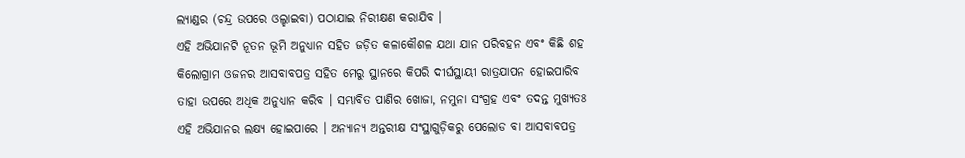ଲ୍ୟାଣ୍ଡର (ଚନ୍ଦ୍ର ଉପରେ ଓଲ୍ହାଇବା) ପଠାଯାଇ ନିରୀକ୍ଷଣ କରାଯିବ ।
ଏହି ଅଭିଯାନଟି ନୂତନ ଭୂମି ଅନୁଧ୍ୟାନ ସହିତ ଜଡ଼ିତ କଳାକୌଶଳ ଯଥା ଯାନ ପରିବହନ ଏବଂ କିଛି ଶହ କିଲୋଗ୍ରାମ ଓଜନର ଆସବାବପତ୍ର ସହିତ ମେରୁ ସ୍ଥାନରେ କିପରି ଦୀର୍ଘସ୍ଥାୟୀ ରାତ୍ରଯାପନ ହୋଇପାରିବ ତାହା ଉପରେ ଅଧିକ ଅନୁଧ୍ୟାନ କରିବ । ସମ୍ଭାବିତ ପାଣିର ଖୋଜା, ନମୁନା ସଂଗ୍ରହ ଏବଂ ତଦନ୍ତ ମୁଖ୍ୟତଃ ଏହି ଅଭିଯାନର ଲକ୍ଷ୍ୟ ହୋଇପାରେ । ଅନ୍ୟାନ୍ୟ ଅନ୍ତରୀକ୍ଷ ସଂସ୍ଥାଗୁଡ଼ିକରୁ ପେଲୋଡ ବା ଆସବାବପତ୍ର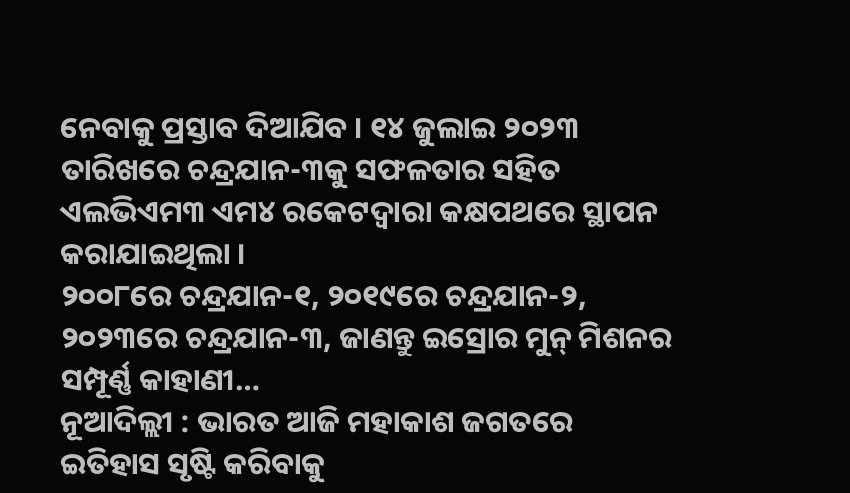ନେବାକୁ ପ୍ରସ୍ତାବ ଦିଆଯିବ । ୧୪ ଜୁଲାଇ ୨୦୨୩ ତାରିଖରେ ଚନ୍ଦ୍ରଯାନ-୩କୁ ସଫଳତାର ସହିତ ଏଲଭିଏମ୩ ଏମ୪ ରକେଟଦ୍ୱାରା କକ୍ଷପଥରେ ସ୍ଥାପନ କରାଯାଇଥିଲା ।
୨୦୦୮ରେ ଚନ୍ଦ୍ରଯାନ-୧, ୨୦୧୯ରେ ଚନ୍ଦ୍ରଯାନ-୨, ୨୦୨୩ରେ ଚନ୍ଦ୍ରଯାନ-୩, ଜାଣନ୍ତୁ ଇସ୍ରୋର ମୁନ୍ ମିଶନର ସମ୍ପୂର୍ଣ୍ଣ କାହାଣୀ…
ନୂଆଦିଲ୍ଲୀ : ଭାରତ ଆଜି ମହାକାଶ ଜଗତରେ ଇତିହାସ ସୃଷ୍ଟି କରିବାକୁ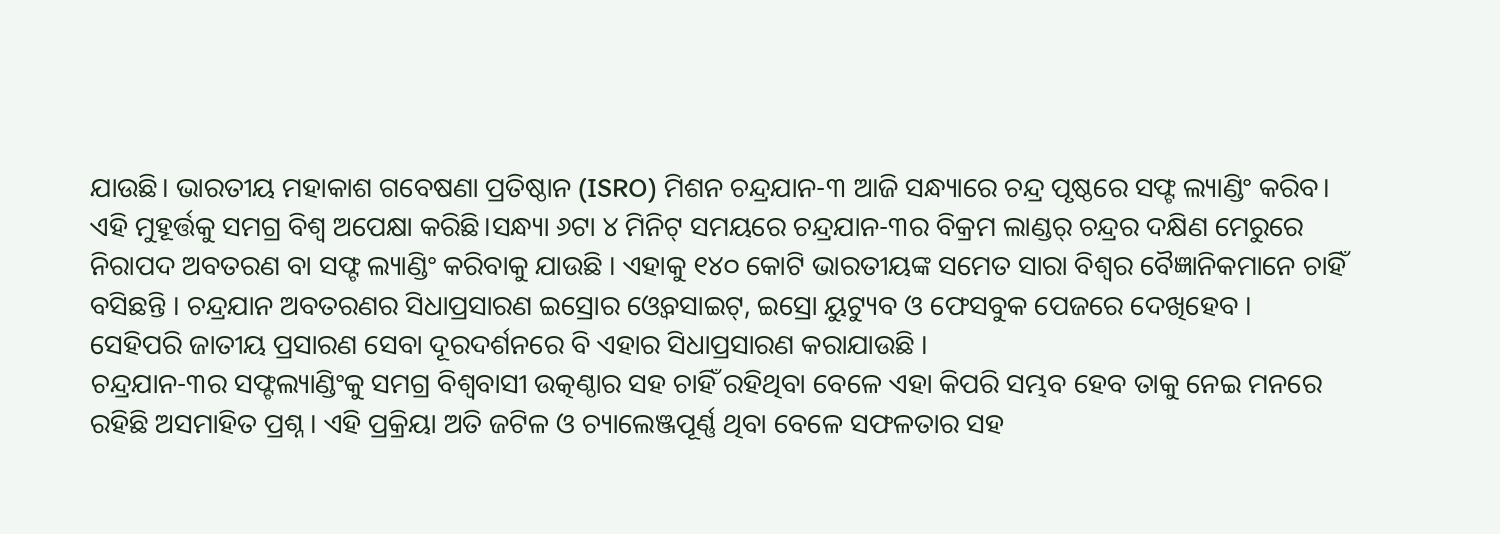ଯାଉଛି। ଭାରତୀୟ ମହାକାଶ ଗବେଷଣା ପ୍ରତିଷ୍ଠାନ (ISRO) ମିଶନ ଚନ୍ଦ୍ରଯାନ-୩ ଆଜି ସନ୍ଧ୍ୟାରେ ଚନ୍ଦ୍ର ପୃଷ୍ଠରେ ସଫ୍ଟ ଲ୍ୟାଣ୍ଡିଂ କରିବ। ଏହି ମୁହୂର୍ତ୍ତକୁ ସମଗ୍ର ବିଶ୍ୱ ଅପେକ୍ଷା କରିଛି।ସନ୍ଧ୍ୟା ୬ଟା ୪ ମିନିଟ୍ ସମୟରେ ଚନ୍ଦ୍ରଯାନ-୩ର ବିକ୍ରମ ଲାଣ୍ଡର୍ ଚନ୍ଦ୍ରର ଦକ୍ଷିଣ ମେରୁରେ ନିରାପଦ ଅବତରଣ ବା ସଫ୍ଟ ଲ୍ୟାଣ୍ଡିଂ କରିବାକୁ ଯାଉଛି । ଏହାକୁ ୧୪୦ କୋଟି ଭାରତୀୟଙ୍କ ସମେତ ସାରା ବିଶ୍ବର ବୈଜ୍ଞାନିକମାନେ ଚାହିଁ ବସିଛନ୍ତି । ଚନ୍ଦ୍ରଯାନ ଅବତରଣର ସିଧାପ୍ରସାରଣ ଇସ୍ରୋର ଓ୍ବେବସାଇଟ୍, ଇସ୍ରୋ ୟୁଟ୍ୟୁବ ଓ ଫେସବୁକ ପେଜରେ ଦେଖିହେବ । ସେହିପରି ଜାତୀୟ ପ୍ରସାରଣ ସେବା ଦୂରଦର୍ଶନରେ ବି ଏହାର ସିଧାପ୍ରସାରଣ କରାଯାଉଛି ।
ଚନ୍ଦ୍ରଯାନ-୩ର ସଫ୍ଟଲ୍ୟାଣ୍ଡିଂକୁ ସମଗ୍ର ବିଶ୍ୱବାସୀ ଉତ୍କଣ୍ଠାର ସହ ଚାହିଁ ରହିଥିବା ବେଳେ ଏହା କିପରି ସମ୍ଭବ ହେବ ତାକୁ ନେଇ ମନରେ ରହିଛି ଅସମାହିତ ପ୍ରଶ୍ନ । ଏହି ପ୍ରକ୍ରିୟା ଅତି ଜଟିଳ ଓ ଚ୍ୟାଲେଞ୍ଜପୂର୍ଣ୍ଣ ଥିବା ବେଳେ ସଫଳତାର ସହ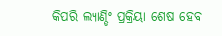କିପରି ଲ୍ୟାଣ୍ଡିଂ ପ୍ରକ୍ରିୟା ଶେଷ ହେବ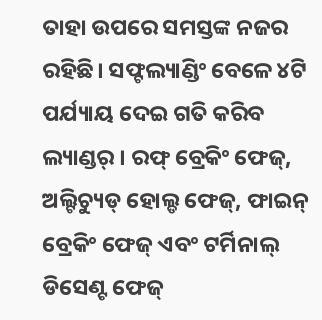ତାହା ଉପରେ ସମସ୍ତଙ୍କ ନଜର ରହିଛି। ସଫ୍ଟଲ୍ୟାଣ୍ଡିଂ ବେଳେ ୪ଟି ପର୍ଯ୍ୟାୟ ଦେଇ ଗତି କରିବ ଲ୍ୟାଣ୍ଡର୍ । ରଫ୍ ବ୍ରେକିଂ ଫେଜ୍, ଅଲ୍ଟିଚ୍ୟୁଡ୍ ହୋଲ୍ଡ ଫେଜ୍, ଫାଇନ୍ ବ୍ରେକିଂ ଫେଜ୍ ଏବଂ ଟର୍ମିନାଲ୍ ଡିସେଣ୍ଟ ଫେଜ୍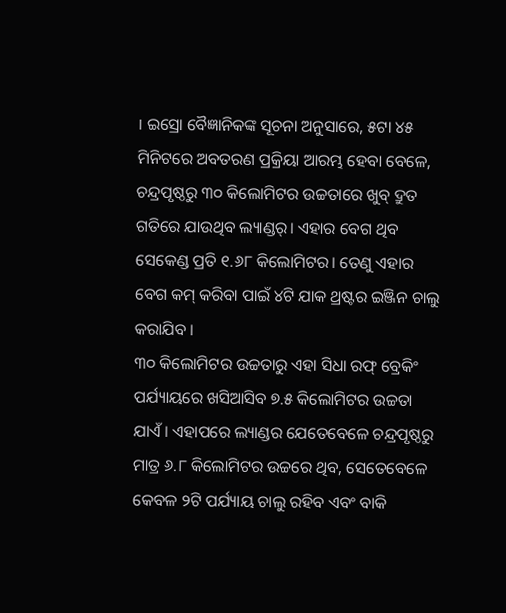। ଇସ୍ରୋ ବୈଜ୍ଞାନିକଙ୍କ ସୂଚନା ଅନୁସାରେ, ୫ଟା ୪୫ ମିନିଟରେ ଅବତରଣ ପ୍ରକ୍ରିୟା ଆରମ୍ଭ ହେବା ବେଳେ, ଚନ୍ଦ୍ରପୃଷ୍ଠରୁ ୩୦ କିଲୋମିଟର ଉଚ୍ଚତାରେ ଖୁବ୍ ଦ୍ରୁତ ଗତିରେ ଯାଉଥିବ ଲ୍ୟାଣ୍ଡର୍। ଏହାର ବେଗ ଥିବ ସେକେଣ୍ଡ ପ୍ରତି ୧.୬୮ କିଲୋମିଟର। ତେଣୁ ଏହାର ବେଗ କମ୍ କରିବା ପାଇଁ ୪ଟି ଯାକ ଥ୍ରଷ୍ଟର ଇଞ୍ଜିନ ଚାଲୁ କରାଯିବ ।
୩୦ କିଲୋମିଟର ଉଚ୍ଚତାରୁ ଏହା ସିଧା ରଫ୍ ବ୍ରେକିଂ ପର୍ଯ୍ୟାୟରେ ଖସିଆସିବ ୭.୫ କିଲୋମିଟର ଉଚ୍ଚତା ଯାଏଁ। ଏହାପରେ ଲ୍ୟାଣ୍ଡର ଯେତେବେଳେ ଚନ୍ଦ୍ରପୃଷ୍ଠରୁ ମାତ୍ର ୬.୮ କିଲୋମିଟର ଉଚ୍ଚରେ ଥିବ, ସେତେବେଳେ କେବଳ ୨ଟି ପର୍ଯ୍ୟାୟ ଚାଲୁ ରହିବ ଏବଂ ବାକି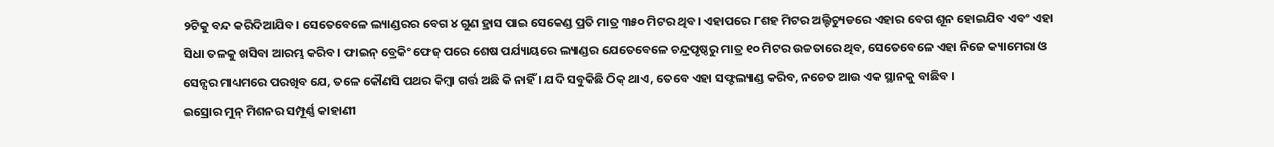୨ଟିକୁ ବନ୍ଦ କରିଦିଆଯିବ। ସେତେବେଳେ ଲ୍ୟାଣ୍ଡରର ବେଗ ୪ ଗୁଣ ହ୍ରାସ ପାଇ ସେକେଣ୍ଡ ପ୍ରତି ମାତ୍ର ୩୫୦ ମିଟର ଥିବ। ଏହାପରେ ୮ଶହ ମିଟର ଅଲ୍ଟିଚ୍ୟୁଡରେ ଏହାର ବେଗ ଶୂନ ହୋଇଯିବ ଏବଂ ଏହା ସିଧା ତଳକୁ ଖସିବା ଆରମ୍ଭ କରିବ। ଫାଇନ୍ ବ୍ରେକିଂ ଫେଜ୍ ପରେ ଶେଷ ପର୍ଯ୍ୟାୟରେ ଲ୍ୟାଣ୍ଡର ଯେତେବେଳେ ଚନ୍ଦ୍ରପୃଷ୍ଠରୁ ମାତ୍ର ୧୦ ମିଟର ଉଚ୍ଚତାରେ ଥିବ, ସେତେବେଳେ ଏହା ନିଜେ କ୍ୟାମେରା ଓ ସେନ୍ସର ମାଧ୍ୟମରେ ପରଖିବ ଯେ, ତଳେ କୌଣସି ପଥର କିମ୍ବା ଗର୍ତ୍ତ ଅଛି କି ନାହିଁ । ଯଦି ସବୁକିଛି ଠିକ୍ ଥାଏ, ତେବେ ଏହା ସଫ୍ଟଲ୍ୟାଣ୍ଡ କରିବ, ନଚେତ ଆଉ ଏକ ସ୍ଥାନକୁ ବାଛିବ ।
ଇସ୍ରୋର ମୁନ୍ ମିଶନର ସମ୍ପୂର୍ଣ୍ଣ କାହାଣୀ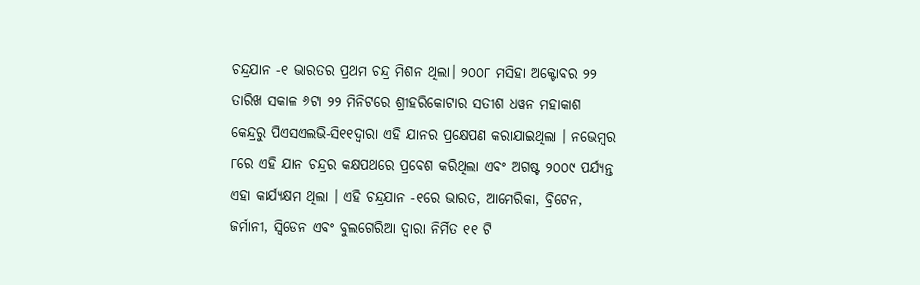ଚନ୍ଦ୍ରଯାନ -୧ ଭାରତର ପ୍ରଥମ ଚନ୍ଦ୍ର ମିଶନ ଥିଲା। ୨୦୦୮ ମସିହା ଅକ୍ଟୋବର ୨୨ ତାରିଖ ସକାଳ ୬ଟା ୨୨ ମିନିଟରେ ଶ୍ରୀହରିକୋଟାର ସତୀଶ ଧୱନ ମହାକାଶ କେନ୍ଦ୍ରରୁ ପିଏସଏଲଭି-ସି୧୧ଦ୍ୱାରା ଏହି ଯାନର ପ୍ରକ୍ଷେପଣ କରାଯାଇଥିଲା । ନଭେମ୍ବର ୮ରେ ଏହି ଯାନ ଚନ୍ଦ୍ରର କକ୍ଷପଥରେ ପ୍ରବେଶ କରିଥିଲା ଏବଂ ଅଗଷ୍ଟ ୨୦୦୯ ପର୍ଯ୍ୟନ୍ତ ଏହା କାର୍ଯ୍ୟକ୍ଷମ ଥିଲା । ଏହି ଚନ୍ଦ୍ରଯାନ -୧ରେ ଭାରତ, ଆମେରିକା, ବ୍ରିଟେନ, ଜର୍ମାନୀ, ସ୍ୱିଡେନ ଏବଂ ବୁଲଗେରିଆ ଦ୍ବାରା ନିର୍ମିତ ୧୧ ଟି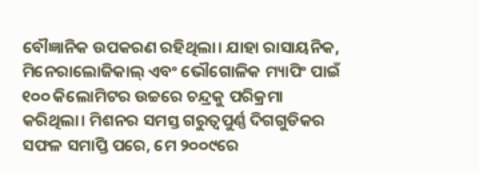ବୌଜ୍ଞାନିକ ଉପକରଣ ରହିଥିଲା। ଯାହା ରାସାୟନିକ, ମିନେରାଲୋଜିକାଲ୍ ଏବଂ ଭୌଗୋଳିକ ମ୍ୟାପିଂ ପାଇଁ ୧୦୦ କିଲୋମିଟର ଉଚ୍ଚରେ ଚନ୍ଦ୍ରକୁ ପରିକ୍ରମା କରିଥିଲା। ମିଶନର ସମସ୍ତ ଗରୁତ୍ବପୁର୍ଣ୍ଣ ଦିଗଗୁଡିକର ସଫଳ ସମାପ୍ତି ପରେ, ମେ ୨୦୦୯ରେ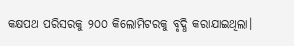କକ୍ଷପଥ ପରିସରକୁ ୨୦୦ କିଲୋମିଟରକୁ ବୃଦ୍ଧି କରାଯାଇଥିଲା।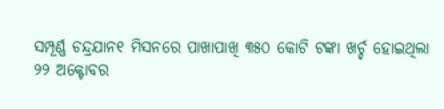ସମ୍ପୂର୍ଣ୍ଣ ଚନ୍ଦ୍ରଯାନ୧ ମିସନରେ ପାଖାପାଖି ୩୫୦ କୋଟି ଟଙ୍କା ଖର୍ଚ୍ଚ ହୋଇଥିଲା
୨୨ ଅକ୍ଟୋବର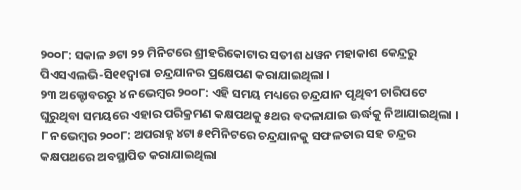୨୦୦୮: ସକାଳ ୬ଟା ୨୨ ମିନିଟରେ ଶ୍ରୀହରିକୋଟାର ସତୀଶ ଧୱନ ମହାକାଶ କେନ୍ଦ୍ରରୁ ପିଏସଏଲଭି-ସି୧୧ଦ୍ୱାରା ଚନ୍ଦ୍ରଯାନର ପ୍ରକ୍ଷେପଣ କରାଯାଇଥିଲା ।
୨୩ ଅକ୍ଟୋବରରୁ ୪ ନଭେମ୍ବର ୨୦୦୮: ଏହି ସମୟ ମଧ୍ୟରେ ଚନ୍ଦ୍ରଯାନ ପୃଥିବୀ ଚାରିପଟେ ଘୁରୁଥିବା ସମୟରେ ଏହାର ପରିକ୍ରମଣ କକ୍ଷପଥକୁ ୫ଥର ବଦଳାଯାଇ ଊର୍ଦ୍ଧକୁ ନିଆଯାଇଥିଲା ।
୮ ନଭେମ୍ବର ୨୦୦୮: ଅପରାହ୍ନ ୪ଟା ୫୧ମିନିଟରେ ଚନ୍ଦ୍ରଯାନକୁ ସଫଳତାର ସହ ଚନ୍ଦ୍ରର କକ୍ଷପଥରେ ଅବସ୍ଥାପିତ କରାଯାଇଥିଲା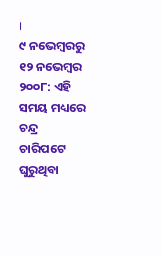।
୯ ନଭେମ୍ବରରୁ ୧୨ ନଭେମ୍ବର ୨୦୦୮: ଏହି ସମୟ ମଧ୍ୟରେ ଚନ୍ଦ୍ର ଚାରିପଟେ ଘୁରୁଥିବା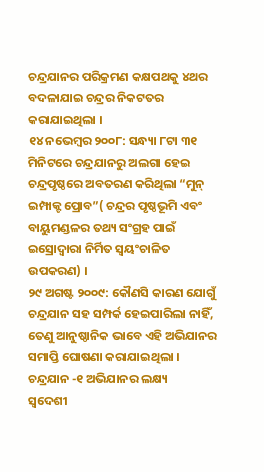ଚନ୍ଦ୍ରଯାନର ପରିକ୍ରମଣ କକ୍ଷପଥକୁ ୪ଥର ବଦଳାଯାଇ ଚନ୍ଦ୍ରର ନିକଟତର କରାଯାଇଥିଲା ।
୧୪ ନଭେମ୍ବର ୨୦୦୮: ସନ୍ଧ୍ୟା ୮ଟା ୩୧ ମିନିଟରେ ଚନ୍ଦ୍ରଯାନରୁ ଅଲଗା ହେଇ ଚନ୍ଦ୍ରପୃଷ୍ଠରେ ଅବତରଣ କରିଥିଲା “ମୁନ୍ ଇମ୍ପାକ୍ଟ ପ୍ରୋବ”( ଚନ୍ଦ୍ରର ପୃଷ୍ଠଭୂମି ଏବଂ ବାୟୁମଣ୍ଡଳର ତଥ୍ୟ ସଂଗ୍ରହ ପାଇଁ ଇସ୍ରୋଦ୍ୱାରା ନିର୍ମିତ ସ୍ୱୟଂଚାଳିତ ଉପକରଣ) ।
୨୯ ଅଗଷ୍ଟ ୨୦୦୯: କୌଣସି କାରଣ ଯୋଗୁଁ ଚନ୍ଦ୍ରଯାନ ସହ ସମ୍ପର୍କ ହେଇପାରିଲା ନାହିଁ, ତେଣୁ ଆନୁଷ୍ଠାନିକ ଭାବେ ଏହି ଅଭିଯାନର ସମାପ୍ତି ଘୋଷଣା କରାଯାଇଥିଲା ।
ଚନ୍ଦ୍ରଯାନ -୧ ଅଭିଯାନର ଲକ୍ଷ୍ୟ
ସ୍ୱଦେଶୀ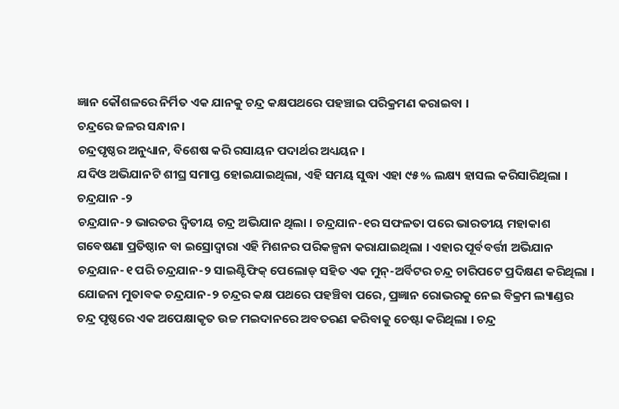ଜ୍ଞାନ କୌଶଳରେ ନିର୍ମିତ ଏକ ଯାନକୁ ଚନ୍ଦ୍ର କକ୍ଷପଥରେ ପହଞ୍ଚାଇ ପରିକ୍ରମଣ କରାଇବା ।
ଚନ୍ଦ୍ରରେ ଜଳର ସନ୍ଧାନ ।
ଚନ୍ଦ୍ରପୃଷ୍ଠର ଅନୁଧ୍ୟାନ, ବିଶେଷ କରି ରସାୟନ ପଦାର୍ଥର ଅଧ୍ୟୟନ ।
ଯଦିଓ ଅଭିଯାନଟି ଶୀଘ୍ର ସମାପ୍ତ ହୋଇଯାଇଥିଲା, ଏହି ସମୟ ସୁଦ୍ଧା ଏହା ୯୫% ଲକ୍ଷ୍ୟ ହାସଲ କରିସାରିଥିଲା ।
ଚନ୍ଦ୍ରଯାନ -୨
ଚନ୍ଦ୍ରଯାନ-୨ ଭାରତର ଦ୍ୱିତୀୟ ଚନ୍ଦ୍ର ଅଭିଯାନ ଥିଲା । ଚନ୍ଦ୍ରଯାନ-୧ର ସଫଳତା ପରେ ଭାରତୀୟ ମହାକାଶ ଗବେଷଣା ପ୍ରତିଷ୍ଠାନ ବା ଇସ୍ରୋଦ୍ୱାରା ଏହି ମିଶନର ପରିକଳ୍ପନା କରାଯାଇଥିଲା । ଏହାର ପୂର୍ବବର୍ତ୍ତୀ ଅଭିଯାନ ଚନ୍ଦ୍ରଯାନ-୧ ପରି ଚନ୍ଦ୍ରଯାନ-୨ ସାଇଣ୍ଟିଫିକ୍ ପେଲୋଡ୍ ସହିତ ଏକ ମୁନ୍-ଅର୍ବିଟର ଚନ୍ଦ୍ର ଚାରିପଟେ ପ୍ରଦିକ୍ଷଣ କରିଥିଲା । ଯୋଜନା ମୁତାବକ ଚନ୍ଦ୍ରଯାନ-୨ ଚନ୍ଦ୍ରର କକ୍ଷ ପଥରେ ପହଞ୍ଚିବା ପରେ, ପ୍ରଜ୍ଞାନ ରୋଭରକୁ ନେଇ ବିକ୍ରମ ଲ୍ୟାଣ୍ଡର ଚନ୍ଦ୍ର ପୃଷ୍ଠରେ ଏକ ଅପେକ୍ଷାକୃତ ଉଚ୍ଚ ମଇଦାନରେ ଅବତରଣ କରିବାକୁ ଚେଷ୍ଟା କରିଥିଲା । ଚନ୍ଦ୍ର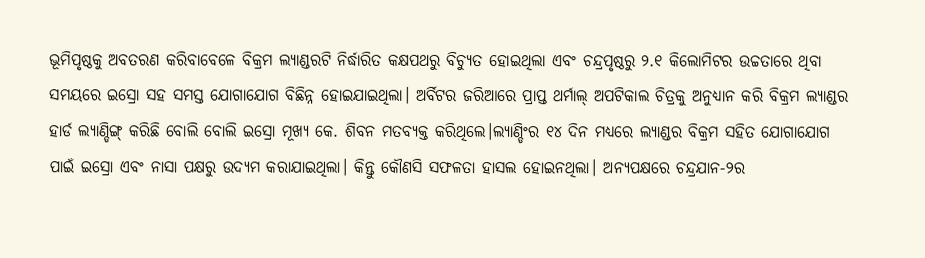ଭୂମିପୃଷ୍ଠକୁ ଅବତରଣ କରିବାବେଳେ ବିକ୍ରମ ଲ୍ୟାଣ୍ଡରଟି ନିର୍ଦ୍ଧାରିତ କକ୍ଷପଥରୁ ବିଚ୍ୟୁତ ହୋଇଥିଲା ଏବଂ ଚନ୍ଦ୍ରପୃଷ୍ଠରୁ ୨.୧ କିଲୋମିଟର ଉଚ୍ଚତାରେ ଥିବା ସମୟରେ ଇସ୍ରୋ ସହ ସମସ୍ତ ଯୋଗାଯୋଗ ବିଛିନ୍ନ ହୋଇଯାଇଥିଲା। ଅର୍ବିଟର ଜରିଆରେ ପ୍ରାପ୍ତ ଥର୍ମାଲ୍ ଅପଟିକାଲ ଚିତ୍ରକୁ ଅନୁଧ୍ୟାନ କରି ବିକ୍ରମ ଲ୍ୟାଣ୍ଡର ହାର୍ଡ ଲ୍ୟାଣ୍ଡିଙ୍ଗ୍ କରିଛି ବୋଲି ବୋଲି ଇସ୍ରୋ ମୂଖ୍ୟ କେ. ଶିବନ ମତବ୍ୟକ୍ତ କରିଥିଲେ।ଲ୍ୟାଣ୍ଡିଂର ୧୪ ଦିନ ମଧ୍ୟରେ ଲ୍ୟାଣ୍ଡର ବିକ୍ରମ ସହିତ ଯୋଗାଯୋଗ ପାଇଁ ଇସ୍ରୋ ଏବଂ ନାସା ପକ୍ଷରୁ ଉଦ୍ୟମ କରାଯାଇଥିଲା। କିନ୍ତୁ କୌଣସି ସଫଳତା ହାସଲ ହୋଇନଥିଲା। ଅନ୍ୟପକ୍ଷରେ ଚନ୍ଦ୍ରଯାନ-୨ର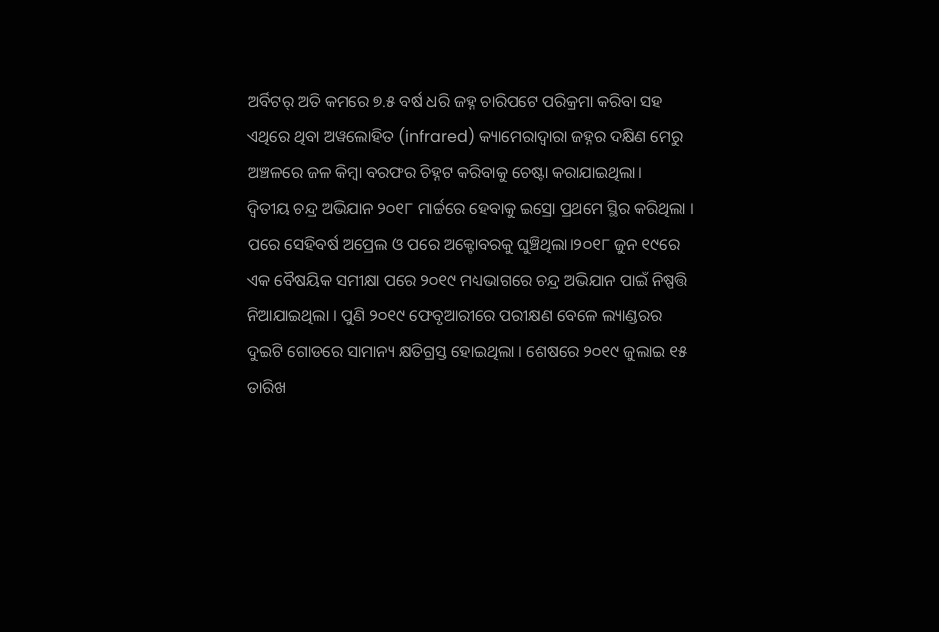ଅର୍ବିଟର୍ ଅତି କମରେ ୭.୫ ବର୍ଷ ଧରି ଜହ୍ନ ଚାରିପଟେ ପରିକ୍ରମା କରିବା ସହ ଏଥିରେ ଥିବା ଅୱଲୋହିତ (infrared) କ୍ୟାମେରାଦ୍ୱାରା ଜହ୍ନର ଦକ୍ଷିଣ ମେରୁ ଅଞ୍ଚଳରେ ଜଳ କିମ୍ବା ବରଫର ଚିହ୍ନଟ କରିବାକୁ ଚେଷ୍ଟା କରାଯାଇଥିଲା।
ଦ୍ୱିତୀୟ ଚନ୍ଦ୍ର ଅଭିଯାନ ୨୦୧୮ ମାର୍ଚ୍ଚରେ ହେବାକୁ ଇସ୍ରୋ ପ୍ରଥମେ ସ୍ଥିର କରିଥିଲା । ପରେ ସେହିବର୍ଷ ଅପ୍ରେଲ ଓ ପରେ ଅକ୍ଟୋବରକୁ ଘୁଞ୍ଚିଥିଲା।୨୦୧୮ ଜୁନ ୧୯ରେ ଏକ ବୈଷୟିକ ସମୀକ୍ଷା ପରେ ୨୦୧୯ ମଧ୍ୟଭାଗରେ ଚନ୍ଦ୍ର ଅଭିଯାନ ପାଇଁ ନିଷ୍ପତ୍ତି ନିଆଯାଇଥିଲା । ପୁଣି ୨୦୧୯ ଫେବୃଆରୀରେ ପରୀକ୍ଷଣ ବେଳେ ଲ୍ୟାଣ୍ଡରର ଦୁଇଟି ଗୋଡରେ ସାମାନ୍ୟ କ୍ଷତିଗ୍ରସ୍ତ ହୋଇଥିଲା । ଶେଷରେ ୨୦୧୯ ଜୁଲାଇ ୧୫ ତାରିଖ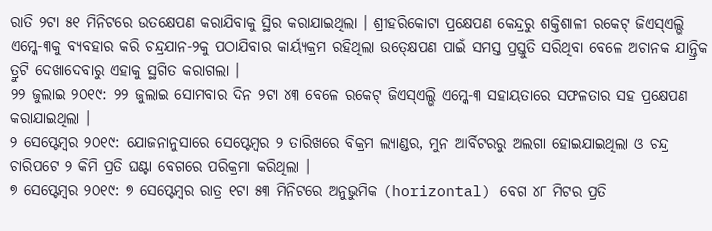ରାତି ୨ଟା ୫୧ ମିନିଟରେ ଉତକ୍ଷେପଣ କରାଯିବାକୁ ସ୍ଥିର କରାଯାଇଥିଲା । ଶ୍ରୀହରିକୋଟା ପ୍ରକ୍ଷେପଣ କେନ୍ଦ୍ରରୁ ଶକ୍ତିଶାଳୀ ରକେଟ୍ ଜିଏସ୍ଏଲ୍ଭି ଏମ୍କେ-୩କୁ ବ୍ୟବହାର କରି ଚନ୍ଦ୍ରଯାନ-୨କୁ ପଠାଯିବାର କାର୍ୟ୍ୟକ୍ରମ ରହିଥିଲା ଉତ୍କ୍ଷେପଣ ପାଇଁ ସମସ୍ତ ପ୍ରସ୍ତୁତି ସରିଥିବା ବେଳେ ଅଚାନକ ଯାନ୍ତ୍ରିକ ତ୍ରୁଟି ଦେଖାଦେବାରୁ ଏହାକୁ ସ୍ଥଗିତ କରାଗଲା ।
୨୨ ଜୁଲାଇ ୨୦୧୯: ୨୨ ଜୁଲାଇ ସୋମବାର ଦିନ ୨ଟା ୪୩ ବେଳେ ରକେଟ୍ ଜିଏସ୍ଏଲ୍ଭି ଏମ୍କେ-୩ ସହାୟତାରେ ସଫଳତାର ସହ ପ୍ରକ୍ଷେପଣ କରାଯାଇଥିଲା ।
୨ ସେପ୍ଟେମ୍ବର ୨୦୧୯: ଯୋଜନାନୁସାରେ ସେପ୍ଟେମ୍ବର ୨ ତାରିଖରେ ବିକ୍ରମ ଲ୍ୟାଣ୍ଡର, ମୁନ ଆର୍ବିଟରରୁ ଅଲଗା ହୋଇଯାଇଥିଲା ଓ ଚନ୍ଦ୍ର ଚାରିପଟେ ୨ କିମି ପ୍ରତି ଘଣ୍ଟା ବେଗରେ ପରିକ୍ରମା କରିଥିଲା ।
୭ ସେପ୍ଟେମ୍ବର ୨୦୧୯: ୭ ସେପ୍ଟେମ୍ବର ରାତ୍ର ୧ଟା ୫୩ ମିନିଟରେ ଅନୁଭୁମିକ (horizontal) ବେଗ ୪୮ ମିଟର ପ୍ରତି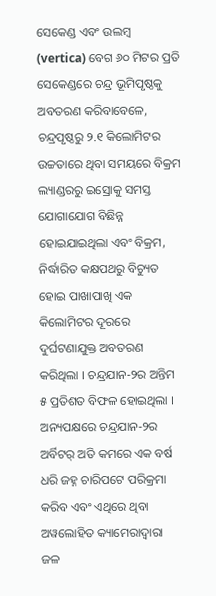ସେକେଣ୍ଡ ଏବଂ ଉଲମ୍ବ (vertica) ବେଗ ୬୦ ମିଟର ପ୍ରତି ସେକେଣ୍ଡରେ ଚନ୍ଦ୍ର ଭୂମିପୃଷ୍ଠକୁ ଅବତରଣ କରିବାବେଳେ, ଚନ୍ଦ୍ରପୃଷ୍ଠରୁ ୨.୧ କିଲୋମିଟର ଉଚ୍ଚତାରେ ଥିବା ସମୟରେ ବିକ୍ରମ ଲ୍ୟାଣ୍ଡରରୁ ଇସ୍ରୋକୁ ସମସ୍ତ ଯୋଗାଯୋଗ ବିଛିନ୍ନ ହୋଇଯାଇଥିଲା ଏବଂ ବିକ୍ରମ, ନିର୍ଦ୍ଧାରିତ କକ୍ଷପଥରୁ ବିଚ୍ୟୁତ ହୋଇ ପାଖାପାଖି ଏକ କିଲୋମିଟର ଦୂରରେ ଦୁର୍ଘଟଣାଯୁକ୍ତ ଅବତରଣ କରିଥିଲା । ଚନ୍ଦ୍ରଯାନ-୨ର ଅନ୍ତିମ ୫ ପ୍ରତିଶତ ବିଫଳ ହୋଇଥିଲା । ଅନ୍ୟପକ୍ଷରେ ଚନ୍ଦ୍ରଯାନ-୨ର ଅର୍ବିଟର୍ ଅତି କମରେ ଏକ ବର୍ଷ ଧରି ଜହ୍ନ ଚାରିପଟେ ପରିକ୍ରମା କରିବ ଏବଂ ଏଥିରେ ଥିବା ଅୱଲୋହିତ କ୍ୟାମେରାଦ୍ୱାରା ଜଳ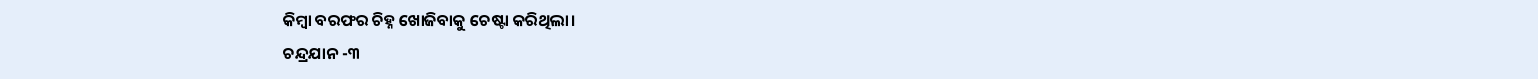କିମ୍ବା ବରଫର ଚିହ୍ନ ଖୋଜିବାକୁ ଚେଷ୍ଟା କରିଥିଲା।
ଚନ୍ଦ୍ରଯାନ -୩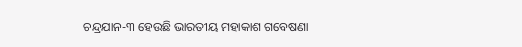ଚନ୍ଦ୍ରଯାନ-୩ ହେଉଛି ଭାରତୀୟ ମହାକାଶ ଗବେଷଣା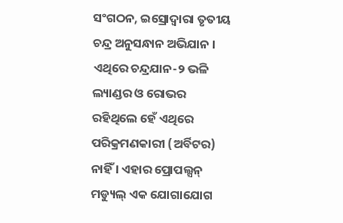ସଂଗଠନ, ଇସ୍ରୋଦ୍ୱାରା ତୃତୀୟ ଚନ୍ଦ୍ର ଅନୁସନ୍ଧାନ ଅଭିଯାନ । ଏଥିରେ ଚନ୍ଦ୍ରଯାନ-୨ ଭଳି ଲ୍ୟାଣ୍ଡର ଓ ରୋଭର ରହିଥିଲେ ହେଁ ଏଥିରେ ପରିକ୍ରମଣକାରୀ (ଅର୍ବିଟର) ନାହିଁ । ଏହାର ପ୍ରୋପଲ୍ସନ୍ ମଡ୍ୟୁଲ୍ ଏକ ଯୋଗାଯୋଗ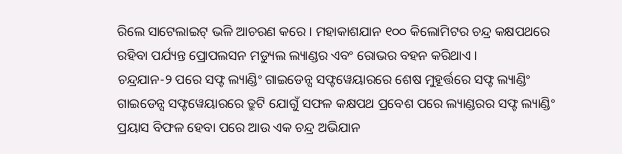ରିଲେ ସାଟେଲାଇଟ୍ ଭଳି ଆଚରଣ କରେ । ମହାକାଶଯାନ ୧୦୦ କିଲୋମିଟର ଚନ୍ଦ୍ର କକ୍ଷପଥରେ ରହିବା ପର୍ଯ୍ୟନ୍ତ ପ୍ରୋପଲସନ ମଡ୍ୟୁଲ ଲ୍ୟାଣ୍ଡର ଏବଂ ରୋଭର ବହନ କରିଥାଏ ।
ଚନ୍ଦ୍ରଯାନ-୨ ପରେ ସଫ୍ଟ ଲ୍ୟାଣ୍ଡିଂ ଗାଇଡେନ୍ସ ସଫ୍ଟୱେୟାରରେ ଶେଷ ମୁହୂର୍ତ୍ତରେ ସଫ୍ଟ ଲ୍ୟାଣ୍ଡିଂ ଗାଇଡେନ୍ସ ସଫ୍ଟୱେୟାରରେ ତ୍ରୁଟି ଯୋଗୁଁ ସଫଳ କକ୍ଷପଥ ପ୍ରବେଶ ପରେ ଲ୍ୟାଣ୍ଡରର ସଫ୍ଟ ଲ୍ୟାଣ୍ଡିଂ ପ୍ରୟାସ ବିଫଳ ହେବା ପରେ ଆଉ ଏକ ଚନ୍ଦ୍ର ଅଭିଯାନ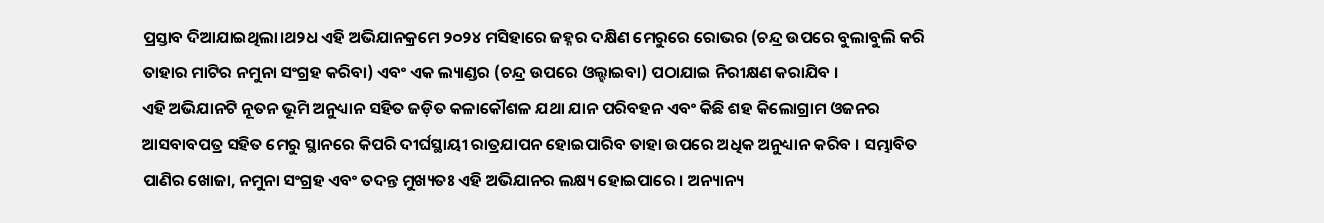ପ୍ରସ୍ତାବ ଦିଆଯାଇଥିଲା।ଥ୨ଧ ଏହି ଅଭିଯାନକ୍ରମେ ୨୦୨୪ ମସିହାରେ ଜହ୍ନର ଦକ୍ଷିଣ ମେରୁରେ ରୋଭର (ଚନ୍ଦ୍ର ଉପରେ ବୁଲାବୁଲି କରି ତାହାର ମାଟିର ନମୁନା ସଂଗ୍ରହ କରିବା) ଏବଂ ଏକ ଲ୍ୟାଣ୍ଡର (ଚନ୍ଦ୍ର ଉପରେ ଓଲ୍ହାଇବା) ପଠାଯାଇ ନିରୀକ୍ଷଣ କରାଯିବ ।
ଏହି ଅଭିଯାନଟି ନୂତନ ଭୂମି ଅନୁଧ୍ୟାନ ସହିତ ଜଡ଼ିତ କଳାକୌଶଳ ଯଥା ଯାନ ପରିବହନ ଏବଂ କିଛି ଶହ କିଲୋଗ୍ରାମ ଓଜନର ଆସବାବପତ୍ର ସହିତ ମେରୁ ସ୍ଥାନରେ କିପରି ଦୀର୍ଘସ୍ଥାୟୀ ରାତ୍ରଯାପନ ହୋଇପାରିବ ତାହା ଉପରେ ଅଧିକ ଅନୁଧ୍ୟାନ କରିବ । ସମ୍ଭାବିତ ପାଣିର ଖୋଜା, ନମୁନା ସଂଗ୍ରହ ଏବଂ ତଦନ୍ତ ମୁଖ୍ୟତଃ ଏହି ଅଭିଯାନର ଲକ୍ଷ୍ୟ ହୋଇପାରେ । ଅନ୍ୟାନ୍ୟ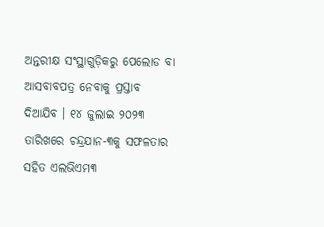ଅନ୍ତରୀକ୍ଷ ସଂସ୍ଥାଗୁଡ଼ିକରୁ ପେଲୋଡ ବା ଆସବାବପତ୍ର ନେବାକୁ ପ୍ରସ୍ତାବ ଦିଆଯିବ । ୧୪ ଜୁଲାଇ ୨୦୨୩ ତାରିଖରେ ଚନ୍ଦ୍ରଯାନ-୩କୁ ସଫଳତାର ସହିତ ଏଲଭିଏମ୩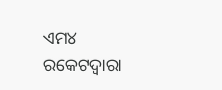ଏମ୪ ରକେଟଦ୍ୱାରା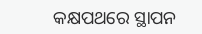କକ୍ଷପଥରେ ସ୍ଥାପନ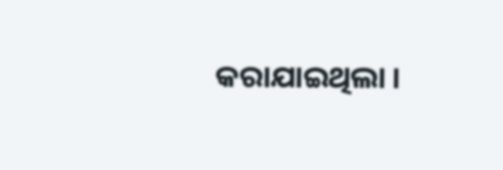କରାଯାଇଥିଲା ।